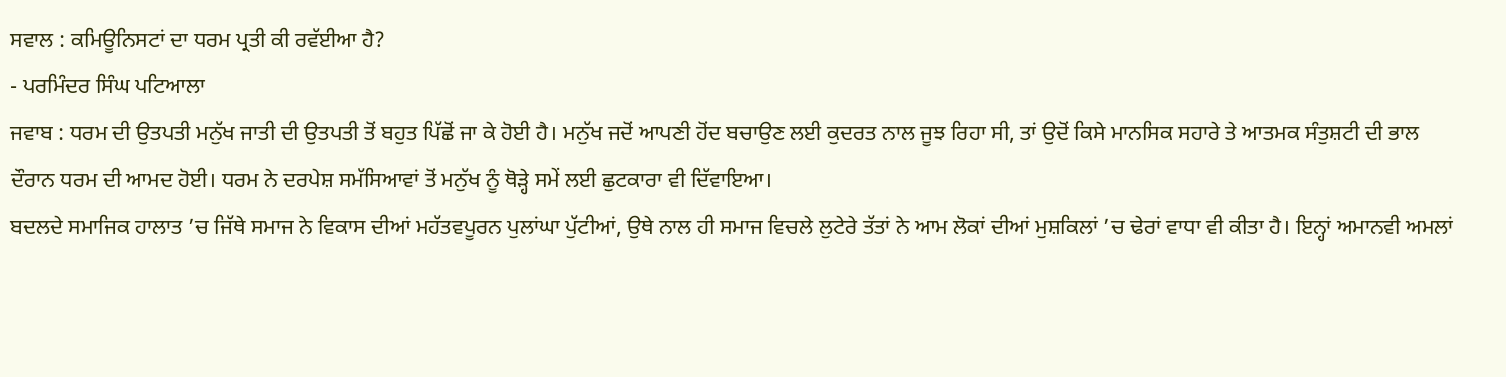ਸਵਾਲ : ਕਮਿਊਨਿਸਟਾਂ ਦਾ ਧਰਮ ਪ੍ਰਤੀ ਕੀ ਰਵੱਈਆ ਹੈ?
- ਪਰਮਿੰਦਰ ਸਿੰਘ ਪਟਿਆਲਾ
ਜਵਾਬ : ਧਰਮ ਦੀ ਉਤਪਤੀ ਮਨੁੱਖ ਜਾਤੀ ਦੀ ਉਤਪਤੀ ਤੋਂ ਬਹੁਤ ਪਿੱਛੋਂ ਜਾ ਕੇ ਹੋਈ ਹੈ। ਮਨੁੱਖ ਜਦੋਂ ਆਪਣੀ ਹੋਂਦ ਬਚਾਉਣ ਲਈ ਕੁਦਰਤ ਨਾਲ ਜੂਝ ਰਿਹਾ ਸੀ, ਤਾਂ ਉਦੋਂ ਕਿਸੇ ਮਾਨਸਿਕ ਸਹਾਰੇ ਤੇ ਆਤਮਕ ਸੰਤੁਸ਼ਟੀ ਦੀ ਭਾਲ ਦੌਰਾਨ ਧਰਮ ਦੀ ਆਮਦ ਹੋਈ। ਧਰਮ ਨੇ ਦਰਪੇਸ਼ ਸਮੱਸਿਆਵਾਂ ਤੋਂ ਮਨੁੱਖ ਨੂੰ ਥੋੜ੍ਹੇ ਸਮੇਂ ਲਈ ਛੁਟਕਾਰਾ ਵੀ ਦਿੱਵਾਇਆ।
ਬਦਲਦੇ ਸਮਾਜਿਕ ਹਾਲਾਤ ’ਚ ਜਿੱਥੇ ਸਮਾਜ ਨੇ ਵਿਕਾਸ ਦੀਆਂ ਮਹੱਤਵਪੂਰਨ ਪੁਲਾਂਘਾ ਪੁੱਟੀਆਂ, ਉਥੇ ਨਾਲ ਹੀ ਸਮਾਜ ਵਿਚਲੇ ਲੁਟੇਰੇ ਤੱਤਾਂ ਨੇ ਆਮ ਲੋਕਾਂ ਦੀਆਂ ਮੁਸ਼ਕਿਲਾਂ ’ਚ ਢੇਰਾਂ ਵਾਧਾ ਵੀ ਕੀਤਾ ਹੈ। ਇਨ੍ਹਾਂ ਅਮਾਨਵੀ ਅਮਲਾਂ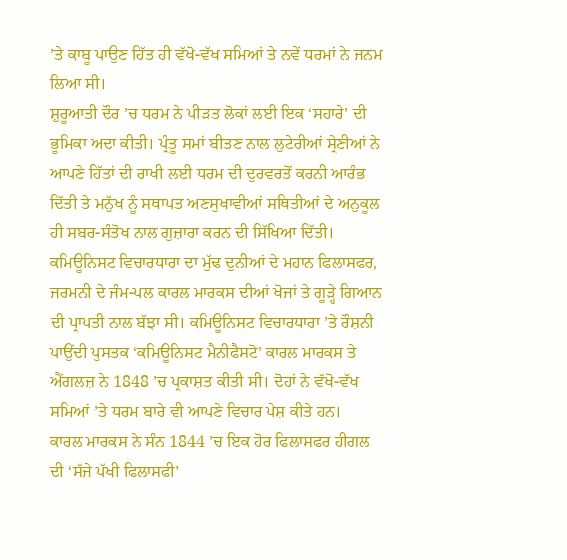’ਤੇ ਕਾਬੂ ਪਾਉਣ ਹਿੱਤ ਹੀ ਵੱਖੋ-ਵੱਖ ਸਮਿਆਂ ਤੇ ਨਵੇਂ ਧਰਮਾਂ ਨੇ ਜਨਮ ਲਿਆ ਸੀ।
ਸ਼ੁਰੂਆਤੀ ਦੌਰ ’ਚ ਧਰਮ ਨੇ ਪੀੜਤ ਲੋਕਾਂ ਲਈ ਇਕ ‘ਸਹਾਰੇ’ ਦੀ ਭੂਮਿਕਾ ਅਦਾ ਕੀਤੀ। ਪ੍ਰੰਤੂ ਸਮਾਂ ਬੀਤਣ ਨਾਲ ਲੁਟੇਰੀਆਂ ਸ੍ਰੇਣੀਆਂ ਨੇ ਆਪਣੇ ਹਿੱਤਾਂ ਦੀ ਰਾਖੀ ਲਈ ਧਰਮ ਦੀ ਦੁਰਵਰਤੋਂ ਕਰਨੀ ਆਰੰਭ ਦਿੱਤੀ ਤੇ ਮਨੁੱਖ ਨੂੰ ਸਥਾਪਤ ਅਣਸੁਖਾਵੀਆਂ ਸਥਿਤੀਆਂ ਦੇ ਅਨੁਕੂਲ ਹੀ ਸਬਰ-ਸੰਤੋਖ ਨਾਲ ਗੁਜ਼ਾਰਾ ਕਰਨ ਦੀ ਸਿੱਖਿਆ ਦਿੱਤੀ।
ਕਮਿਊਨਿਸਟ ਵਿਚਾਰਧਾਰਾ ਦਾ ਮੁੱਢ ਦੁਨੀਆਂ ਦੇ ਮਹਾਨ ਫਿਲਾਸਫਰ, ਜਰਮਨੀ ਦੇ ਜੰਮ-ਪਲ ਕਾਰਲ ਮਾਰਕਸ ਦੀਆਂ ਖੋਜਾਂ ਤੇ ਗੂੜ੍ਹੇ ਗਿਆਨ ਦੀ ਪ੍ਰਾਪਤੀ ਨਾਲ ਬੱਝਾ ਸੀ। ਕਮਿਊਨਿਸਟ ਵਿਚਾਰਧਾਰਾ ’ਤੇ ਰੌਸ਼ਨੀ ਪਾਉਂਦੀ ਪੁਸਤਕ ‘ਕਮਿਊਨਿਸਟ ਮੈਨੀਫੈਸਟੋ’ ਕਾਰਲ ਮਾਰਕਸ ਤੇ ਐਂਗਲਜ਼ ਨੇ 1848 ’ਚ ਪ੍ਰਕਾਸ਼ਤ ਕੀਤੀ ਸੀ। ਦੋਹਾਂ ਨੇ ਵੱਖੋ-ਵੱਖ ਸਮਿਆਂ ’ਤੇ ਧਰਮ ਬਾਰੇ ਵੀ ਆਪਣੇ ਵਿਚਾਰ ਪੇਸ਼ ਕੀਤੇ ਹਨ।
ਕਾਰਲ ਮਾਰਕਸ ਨੇ ਸੰਨ 1844 ’ਚ ਇਕ ਹੋਰ ਫਿਲਾਸਫਰ ਹੀਗਲ ਦੀ ‘ਸੱਜੇ ਪੱਖੀ ਫਿਲਾਸਫੀ’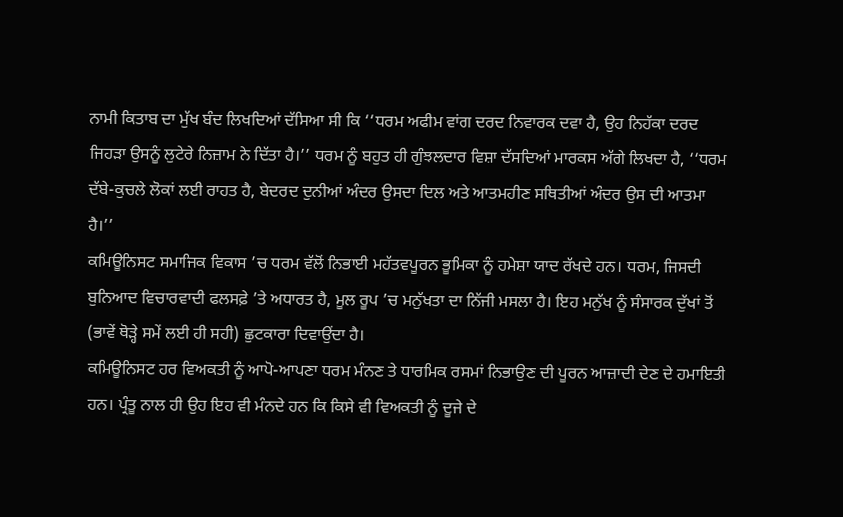ਨਾਮੀ ਕਿਤਾਬ ਦਾ ਮੁੱਖ ਬੰਦ ਲਿਖਦਿਆਂ ਦੱਸਿਆ ਸੀ ਕਿ ‘‘ਧਰਮ ਅਫੀਮ ਵਾਂਗ ਦਰਦ ਨਿਵਾਰਕ ਦਵਾ ਹੈ, ਉਹ ਨਿਹੱਕਾ ਦਰਦ ਜਿਹੜਾ ਉਸਨੂੰ ਲੁਟੇਰੇ ਨਿਜ਼ਾਮ ਨੇ ਦਿੱਤਾ ਹੈ।’’ ਧਰਮ ਨੂੰ ਬਹੁਤ ਹੀ ਗੁੰਝਲਦਾਰ ਵਿਸ਼ਾ ਦੱਸਦਿਆਂ ਮਾਰਕਸ ਅੱਗੇ ਲਿਖਦਾ ਹੈ, ‘‘ਧਰਮ ਦੱਬੇ-ਕੁਚਲੇ ਲੋਕਾਂ ਲਈ ਰਾਹਤ ਹੈ, ਬੇਦਰਦ ਦੁਨੀਆਂ ਅੰਦਰ ਉਸਦਾ ਦਿਲ ਅਤੇ ਆਤਮਹੀਣ ਸਥਿਤੀਆਂ ਅੰਦਰ ਉਸ ਦੀ ਆਤਮਾ ਹੈ।’’
ਕਮਿਊਨਿਸਟ ਸਮਾਜਿਕ ਵਿਕਾਸ ’ਚ ਧਰਮ ਵੱਲੋਂ ਨਿਭਾਈ ਮਹੱਤਵਪੂਰਨ ਭੂਮਿਕਾ ਨੂੰ ਹਮੇਸ਼ਾ ਯਾਦ ਰੱਖਦੇ ਹਨ। ਧਰਮ, ਜਿਸਦੀ ਬੁਨਿਆਦ ਵਿਚਾਰਵਾਦੀ ਫਲਸਫ਼ੇ ’ਤੇ ਅਧਾਰਤ ਹੈ, ਮੂਲ ਰੂਪ ’ਚ ਮਨੁੱਖਤਾ ਦਾ ਨਿੱਜੀ ਮਸਲਾ ਹੈ। ਇਹ ਮਨੁੱਖ ਨੂੰ ਸੰਸਾਰਕ ਦੁੱਖਾਂ ਤੋਂ (ਭਾਵੇਂ ਥੋੜ੍ਹੇ ਸਮੇਂ ਲਈ ਹੀ ਸਹੀ) ਛੁਟਕਾਰਾ ਦਿਵਾਉਂਦਾ ਹੈ।
ਕਮਿਊਨਿਸਟ ਹਰ ਵਿਅਕਤੀ ਨੂੰ ਆਪੋ-ਆਪਣਾ ਧਰਮ ਮੰਨਣ ਤੇ ਧਾਰਮਿਕ ਰਸਮਾਂ ਨਿਭਾਉਣ ਦੀ ਪੂਰਨ ਆਜ਼ਾਦੀ ਦੇਣ ਦੇ ਹਮਾਇਤੀ ਹਨ। ਪ੍ਰੰਤੂ ਨਾਲ ਹੀ ਉਹ ਇਹ ਵੀ ਮੰਨਦੇ ਹਨ ਕਿ ਕਿਸੇ ਵੀ ਵਿਅਕਤੀ ਨੂੰ ਦੂਜੇ ਦੇ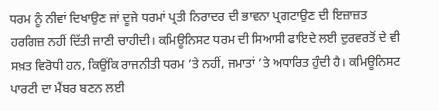ਧਰਮ ਨੂੰ ਨੀਵਾਂ ਦਿਖਾਉਣ ਜਾਂ ਦੂਜੇ ਧਰਮਾਂ ਪ੍ਰਤੀ ਨਿਰਾਦਰ ਦੀ ਭਾਵਨਾ ਪ੍ਰਗਟਾਉਣ ਦੀ ਇਜ਼ਾਜ਼ਤ ਹਰਗਿਜ਼ ਨਹੀਂ ਦਿੱਤੀ ਜਾਣੀ ਚਾਹੀਦੀ। ਕਮਿਊਨਿਸਟ ਧਰਮ ਦੀ ਸਿਆਸੀ ਫਾਇਦੇ ਲਈ ਦੁਰਵਰਤੋਂ ਦੇ ਵੀ ਸਖ਼ਤ ਵਿਰੋਧੀ ਹਨ, ਕਿਉਂਕਿ ਰਾਜਨੀਤੀ ਧਰਮ ’ਤੇ ਨਹੀਂ, ਜਮਾਤਾਂ ’ਤੇ ਅਧਾਰਿਤ ਹੁੰਦੀ ਹੈ। ਕਮਿਊਨਿਸਟ ਪਾਰਟੀ ਦਾ ਮੈਂਬਰ ਬਣਨ ਲਈ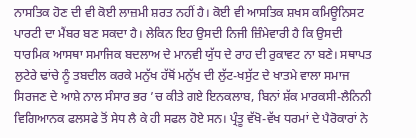ਨਾਸਤਿਕ ਹੋਣ ਦੀ ਵੀ ਕੋਈ ਲਾਜ਼ਮੀ ਸ਼ਰਤ ਨਹੀਂ ਹੈ। ਕੋਈ ਵੀ ਆਸਤਿਕ ਸ਼ਖਸ ਕਮਿਊਨਿਸਟ ਪਾਰਟੀ ਦਾ ਮੈਂਬਰ ਬਣ ਸਕਦਾ ਹੈ। ਲੇਕਿਨ ਇਹ ਉਸਦੀ ਨਿਜੀ ਜ਼ਿੰਮੇਵਾਰੀ ਹੈ ਕਿ ਉਸਦੀ ਧਾਰਮਿਕ ਆਸਥਾ ਸਮਾਜਿਕ ਬਦਲਾਅ ਦੇ ਮਾਨਵੀ ਯੁੱਧ ਦੇ ਰਾਹ ਦੀ ਰੁਕਾਵਟ ਨਾ ਬਣੇ। ਸਥਾਪਤ ਲੁਟੇਰੇ ਢਾਂਚੇ ਨੂੰ ਤਬਦੀਲ ਕਰਕੇ ਮਨੁੱਖ ਹੱਥੋਂ ਮਨੁੱਖ ਦੀ ਲੁੱਟ-ਖਸੁੱਟ ਦੇ ਖਾਤਮੇ ਵਾਲਾ ਸਮਾਜ ਸਿਰਜਣ ਦੇ ਆਸ਼ੇ ਨਾਲ ਸੰਸਾਰ ਭਰ ’ਚ ਕੀਤੇ ਗਏ ਇਨਕਲਾਬ, ਬਿਨਾਂ ਸ਼ੱਕ ਮਾਰਕਸੀ-ਲੈਨਿਨੀ ਵਿਗਿਆਨਕ ਫਲਸਫੇ ਤੋਂ ਸੇਧ ਲੈ ਕੇ ਹੀ ਸਫਲ ਹੋਏ ਸਨ। ਪ੍ਰੰਤੂ ਵੱਖੋ-ਵੱਖ ਧਰਮਾਂ ਦੇ ਪੈਰੋਕਾਰਾਂ ਨੇ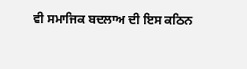ਵੀ ਸਮਾਜਿਕ ਬਦਲਾਅ ਦੀ ਇਸ ਕਠਿਨ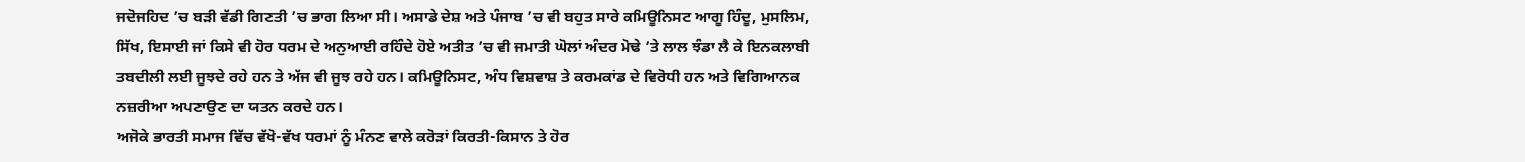ਜਦੋਜਹਿਦ ’ਚ ਬੜੀ ਵੱਡੀ ਗਿਣਤੀ ’ਚ ਭਾਗ ਲਿਆ ਸੀ। ਅਸਾਡੇ ਦੇਸ਼ ਅਤੇ ਪੰਜਾਬ ’ਚ ਵੀ ਬਹੁਤ ਸਾਰੇ ਕਮਿਊਨਿਸਟ ਆਗੂ ਹਿੰਦੂ, ਮੁਸਲਿਮ, ਸਿੱਖ, ਇਸਾਈ ਜਾਂ ਕਿਸੇ ਵੀ ਹੋਰ ਧਰਮ ਦੇ ਅਨੁਆਈ ਰਹਿੰਦੇ ਹੋਏ ਅਤੀਤ ’ਚ ਵੀ ਜਮਾਤੀ ਘੋਲਾਂ ਅੰਦਰ ਮੋਢੇ ’ਤੇ ਲਾਲ ਝੰਡਾ ਲੈ ਕੇ ਇਨਕਲਾਬੀ ਤਬਦੀਲੀ ਲਈ ਜੂਝਦੇ ਰਹੇ ਹਨ ਤੇ ਅੱਜ ਵੀ ਜੂਝ ਰਹੇ ਹਨ। ਕਮਿਊਨਿਸਟ, ਅੰਧ ਵਿਸ਼ਵਾਸ਼ ਤੇ ਕਰਮਕਾਂਡ ਦੇ ਵਿਰੋਧੀ ਹਨ ਅਤੇ ਵਿਗਿਆਨਕ ਨਜ਼ਰੀਆ ਅਪਣਾਉਣ ਦਾ ਯਤਨ ਕਰਦੇ ਹਨ।
ਅਜੋਕੇ ਭਾਰਤੀ ਸਮਾਜ ਵਿੱਚ ਵੱਖੋ-ਵੱਖ ਧਰਮਾਂ ਨੂੰ ਮੰਨਣ ਵਾਲੇ ਕਰੋੜਾਂ ਕਿਰਤੀ-ਕਿਸਾਨ ਤੇ ਹੋਰ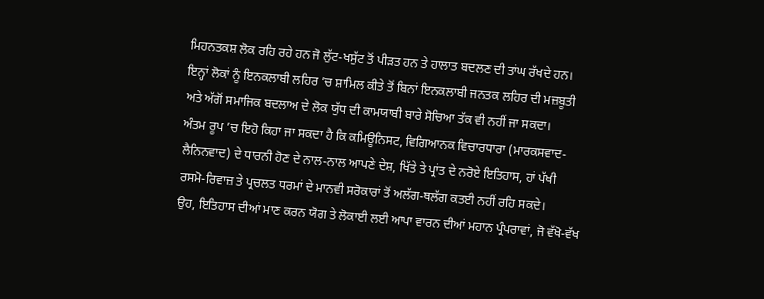ਮਿਹਨਤਕਸ਼ ਲੋਕ ਰਹਿ ਰਹੇ ਹਨ ਜੋ ਲੁੱਟ-ਖਸੁੱਟ ਤੋਂ ਪੀੜਤ ਹਨ ਤੇ ਹਾਲਾਤ ਬਦਲਣ ਦੀ ਤਾਂਘ ਰੱਖਦੇ ਹਨ। ਇਨ੍ਹਾਂ ਲੋਕਾਂ ਨੂੰ ਇਨਕਲਾਬੀ ਲਹਿਰ ’ਚ ਸ਼ਾਮਿਲ ਕੀਤੇ ਤੋਂ ਬਿਨਾਂ ਇਨਕਲਾਬੀ ਜਨਤਕ ਲਹਿਰ ਦੀ ਮਜ਼ਬੂਤੀ ਅਤੇ ਅੱਗੋਂ ਸਮਾਜਿਕ ਬਦਲਾਅ ਦੇ ਲੋਕ ਯੁੱਧ ਦੀ ਕਾਮਯਾਬੀ ਬਾਰੇ ਸੋਚਿਆ ਤੱਕ ਵੀ ਨਹੀਂ ਜਾ ਸਕਦਾ।
ਅੰਤਮ ਰੂਪ ’ਚ ਇਹੋ ਕਿਹਾ ਜਾ ਸਕਦਾ ਹੈ ਕਿ ਕਮਿਊਨਿਸਟ, ਵਿਗਿਆਨਕ ਵਿਚਾਰਧਾਰਾ (ਮਾਰਕਸਵਾਦ-ਲੈਨਿਨਵਾਦ) ਦੇ ਧਾਰਨੀ ਹੋਣ ਦੇ ਨਾਲ-ਨਾਲ ਆਪਣੇ ਦੇਸ਼, ਖਿੱਤੇ ਤੇ ਪ੍ਰਾਂਤ ਦੇ ਨਰੋਏ ਇਤਿਹਾਸ, ਹਾਂ ਪੱਖੀ ਰਸਮੋ-ਰਿਵਾਜ਼ ਤੇ ਪ੍ਰਚਲਤ ਧਰਮਾਂ ਦੇ ਮਾਨਵੀ ਸਰੋਕਾਰਾਂ ਤੋਂ ਅਲੱਗ-ਥਲੱਗ ਕਤਈ ਨਹੀਂ ਰਹਿ ਸਕਦੇ।
ਉਹ, ਇਤਿਹਾਸ ਦੀਆਂ ਮਾਣ ਕਰਨ ਯੋਗ ਤੇ ਲੋਕਾਈ ਲਈ ਆਪਾ ਵਾਰਨ ਦੀਆਂ ਮਹਾਨ ਪ੍ਰੰਪਰਾਵਾਂ, ਜੋ ਵੱਖੋ-ਵੱਖ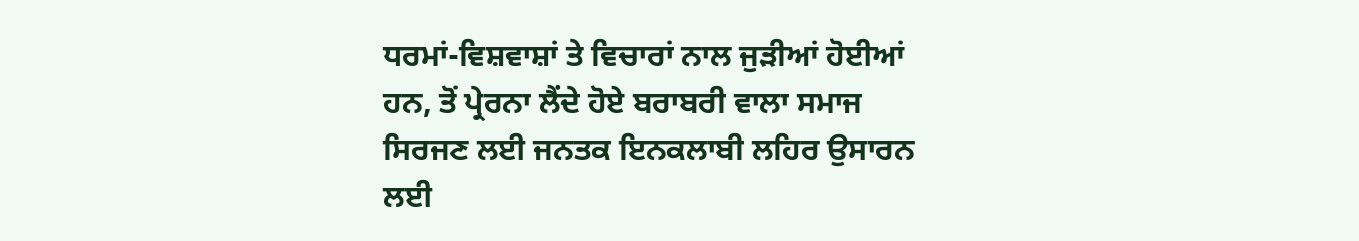ਧਰਮਾਂ-ਵਿਸ਼ਵਾਸ਼ਾਂ ਤੇ ਵਿਚਾਰਾਂ ਨਾਲ ਜੁੜੀਆਂ ਹੋਈਆਂ ਹਨ, ਤੋਂ ਪ੍ਰੇਰਨਾ ਲੈਂਦੇ ਹੋਏ ਬਰਾਬਰੀ ਵਾਲਾ ਸਮਾਜ ਸਿਰਜਣ ਲਈ ਜਨਤਕ ਇਨਕਲਾਬੀ ਲਹਿਰ ਉਸਾਰਨ ਲਈ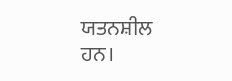ਯਤਨਸ਼ੀਲ ਹਨ।